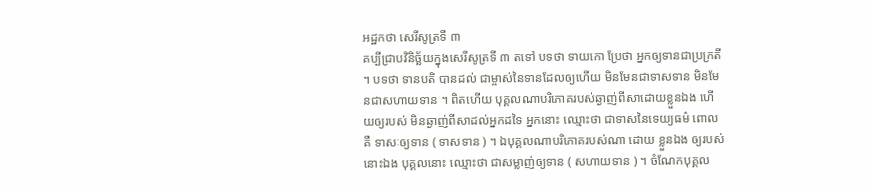អដ្ឋកថា សេរីសូត្រទី ៣
គប្បីជ្រាបវិនិច្ឆ័យក្នុងសេរីសូត្រទី ៣ តទៅ បទថា ទាយកោ ប្រែថា អ្នកឲ្យទានជាប្រក្រតី ។ បទថា ទានបតិ បានដល់ ជាម្ចាស់នៃទានដែលឲ្យហើយ មិនមែនជាទាសទាន មិនមែនជាសហាយទាន ។ ពិតហើយ បុគ្គលណាបរិភោគរបស់ឆ្ងាញ់ពីសាដោយខ្លួនឯង ហើយឲ្យរបស់ មិនឆ្ងាញ់ពីសាដល់អ្នកដទៃ អ្នកនោះ ឈ្មោះថា ជាទាសនៃទេយ្យធម៌ ពោលគឺ ទាសៈឲ្យទាន ( ទាសទាន ) ។ ឯបុគ្គលណាបរិភោគរបស់ណា ដោយ ខ្លួនឯង ឲ្យរបស់នោះឯង បុគ្គលនោះ ឈ្មោះថា ជាសម្លាញ់ឲ្យទាន ( សហាយទាន ) ។ ចំណែកបុគ្គល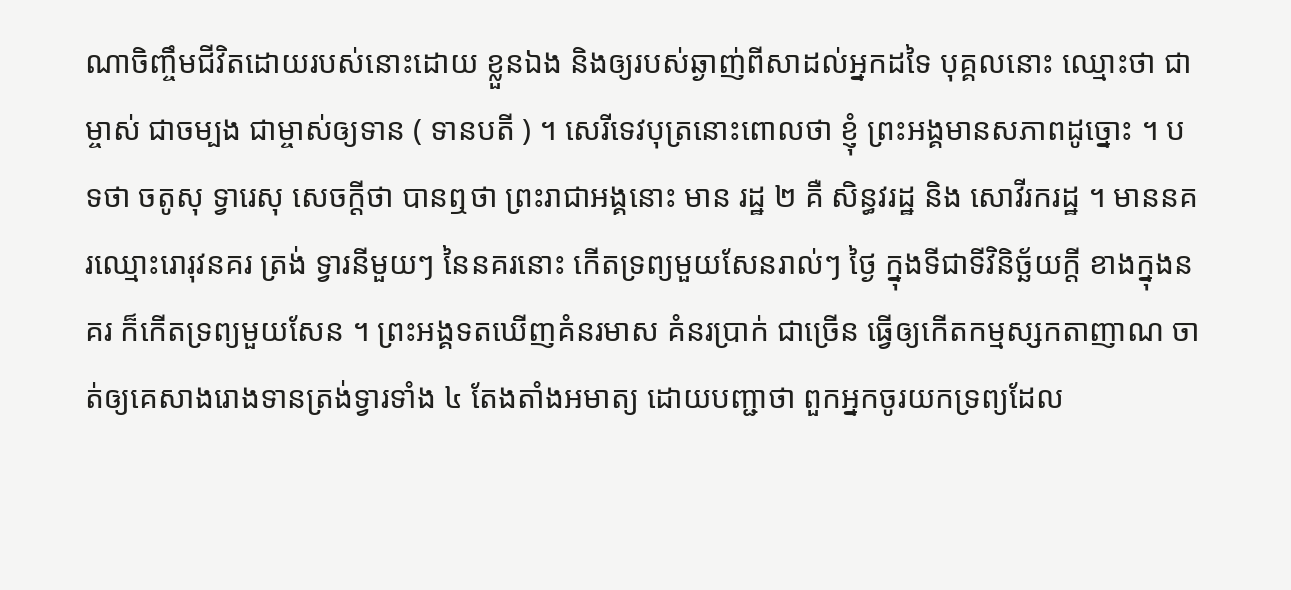ណាចិញ្ចឹមជីវិតដោយរបស់នោះដោយ ខ្លួនឯង និងឲ្យរបស់ឆ្ងាញ់ពីសាដល់អ្នកដទៃ បុគ្គលនោះ ឈ្មោះថា ជាម្ចាស់ ជាចម្បង ជាម្ចាស់ឲ្យទាន ( ទានបតី ) ។ សេរីទេវបុត្រនោះពោលថា ខ្ញុំ ព្រះអង្គមានសភាពដូច្នោះ ។ បទថា ចតូសុ ទ្វារេសុ សេចក្តីថា បានឮថា ព្រះរាជាអង្គនោះ មាន រដ្ឋ ២ គឺ សិន្ធវរដ្ឋ និង សោវីរករដ្ឋ ។ មាននគរឈ្មោះរោរុវនគរ ត្រង់ ទ្វារនីមួយៗ នៃនគរនោះ កើតទ្រព្យមួយសែនរាល់ៗ ថ្ងៃ ក្នុងទីជាទីវិនិច្ឆ័យក្តី ខាងក្នុងនគរ ក៏កើតទ្រព្យមួយសែន ។ ព្រះអង្គទតឃើញគំនរមាស គំនរប្រាក់ ជាច្រើន ធ្វើឲ្យកើតកម្មស្សកតាញាណ ចាត់ឲ្យគេសាងរោងទានត្រង់ទ្វារទាំង ៤ តែងតាំងអមាត្យ ដោយបញ្ជាថា ពួកអ្នកចូរយកទ្រព្យដែល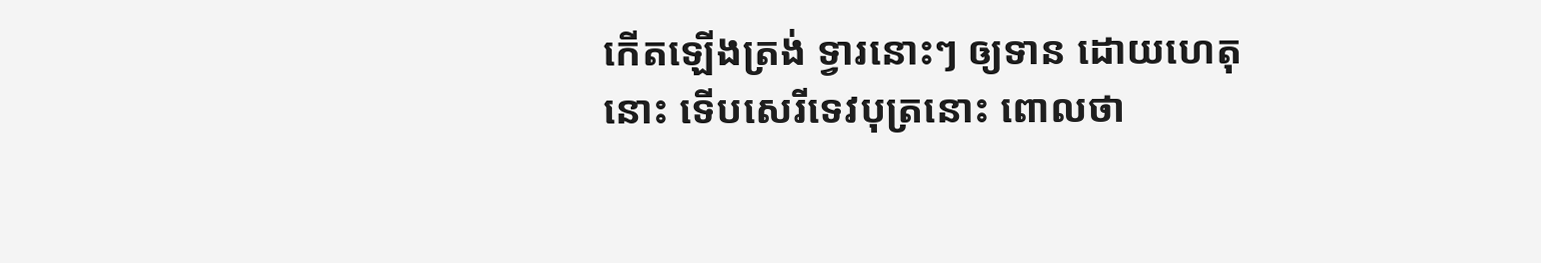កើតឡើងត្រង់ ទ្វារនោះៗ ឲ្យទាន ដោយហេតុនោះ ទើបសេរីទេវបុត្រនោះ ពោលថា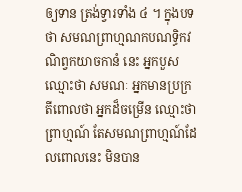ឲ្យទាន ត្រង់ទ្វារទាំង ៤ ។ ក្នុងបទថា សមណព្រាហ្មណកបណទ្ធិកវណិព្វកយាចកានំ នេះ អ្នកបួស ឈ្មោះថា សមណៈ អ្នកមានប្រក្រតីពោលថា អ្នកដ៏ចម្រើន ឈ្មោះថា ព្រាហ្មណ៍ តែសមណព្រាហ្មណ៍ដែលពោលនេះ មិនបាន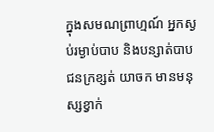ក្នុងសមណព្រាហ្មណ៍ អ្នកស្ងប់រម្ងាប់បាប និងបន្សាត់បាប ជនក្រខ្សត់ យាចក មានមនុស្សខ្វាក់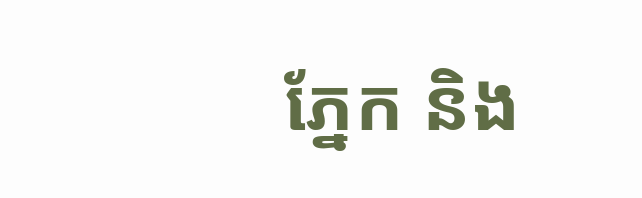ភ្នែក និង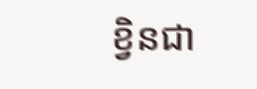ខ្វិនជា